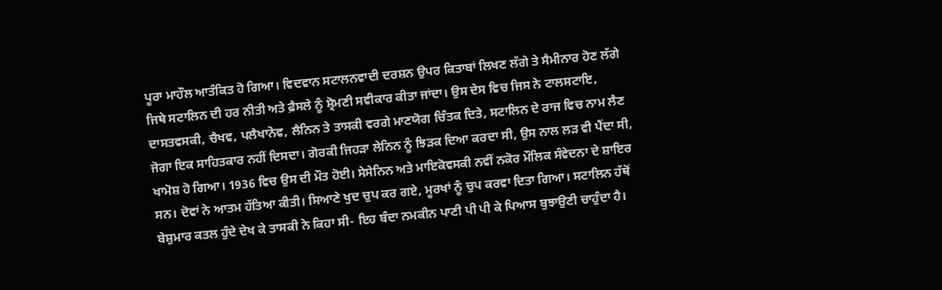ਪੂਰਾ ਮਾਹੌਲ ਆਤੰਕਿਤ ਹੋ ਗਿਆ। ਵਿਦਵਾਨ ਸਟਾਲਨਵਾਦੀ ਦਰਸ਼ਨ ਉਪਰ ਕਿਤਾਬਾਂ ਲਿਖਣ ਲੱਗੇ ਤੇ ਸੈਮੀਨਾਰ ਹੋਣ ਲੱਗੇ ਜਿਥੇ ਸਟਾਲਿਨ ਦੀ ਹਰ ਨੀਤੀ ਅਤੇ ਫ਼ੈਸਲੇ ਨੂੰ ਸ਼੍ਰੋਮਣੀ ਸਵੀਕਾਰ ਕੀਤਾ ਜਾਂਦਾ। ਉਸ ਦੇਸ ਵਿਚ ਜਿਸ ਨੇ ਟਾਲਸਟਾਇ, ਦਾਸਤਵਸਕੀ, ਚੈਖਵ, ਪਲੈਖਾਨੋਵ, ਲੈਨਿਨ ਤੇ ਤਾਸਕੀ ਵਰਗੇ ਮਾਣਯੋਗ ਚਿੰਤਕ ਦਿਤੇ, ਸਟਾਲਿਨ ਦੇ ਰਾਜ ਵਿਚ ਨਾਮ ਲੈਣ ਜੋਗਾ ਇਕ ਸਾਹਿਤਕਾਰ ਨਹੀਂ ਦਿਸਦਾ। ਗੋਰਕੀ ਜਿਹੜਾ ਲੇਨਿਨ ਨੂੰ ਝਿੜਕ ਦਿਆ ਕਰਦਾ ਸੀ, ਉਸ ਨਾਲ ਲੜ ਵੀ ਪੈਂਦਾ ਸੀ, ਖਾਮੋਸ਼ ਹੋ ਗਿਆ। 1936 ਵਿਚ ਉਸ ਦੀ ਮੌਤ ਹੋਈ। ਸੇਸੇਨਿਨ ਅਤੇ ਮਾਇਕੋਵਸਕੀ ਨਵੀਂ ਨਕੋਰ ਮੌਲਿਕ ਸੰਵੇਦਨਾ ਦੇ ਸ਼ਾਇਰ ਸਨ। ਦੋਵਾਂ ਨੇ ਆਤਮ ਹੱਤਿਆ ਕੀਤੀ। ਸਿਆਣੇ ਖੁਦ ਚੁਪ ਕਰ ਗਏ, ਮੂਰਖਾਂ ਨੂੰ ਚੁਪ ਕਰਵਾ ਦਿਤਾ ਗਿਆ। ਸਟਾਲਿਨ ਹੱਥੋਂ ਬੇਸ਼ੁਮਾਰ ਕਤਲ ਹੁੰਦੇ ਦੇਖ ਕੇ ਤਾਸਕੀ ਨੇ ਕਿਹਾ ਸੀ- ਇਹ ਬੰਦਾ ਨਮਕੀਨ ਪਾਣੀ ਪੀ ਪੀ ਕੇ ਪਿਆਸ ਬੁਝਾਉਣੀ ਚਾਹੁੰਦਾ ਹੈ।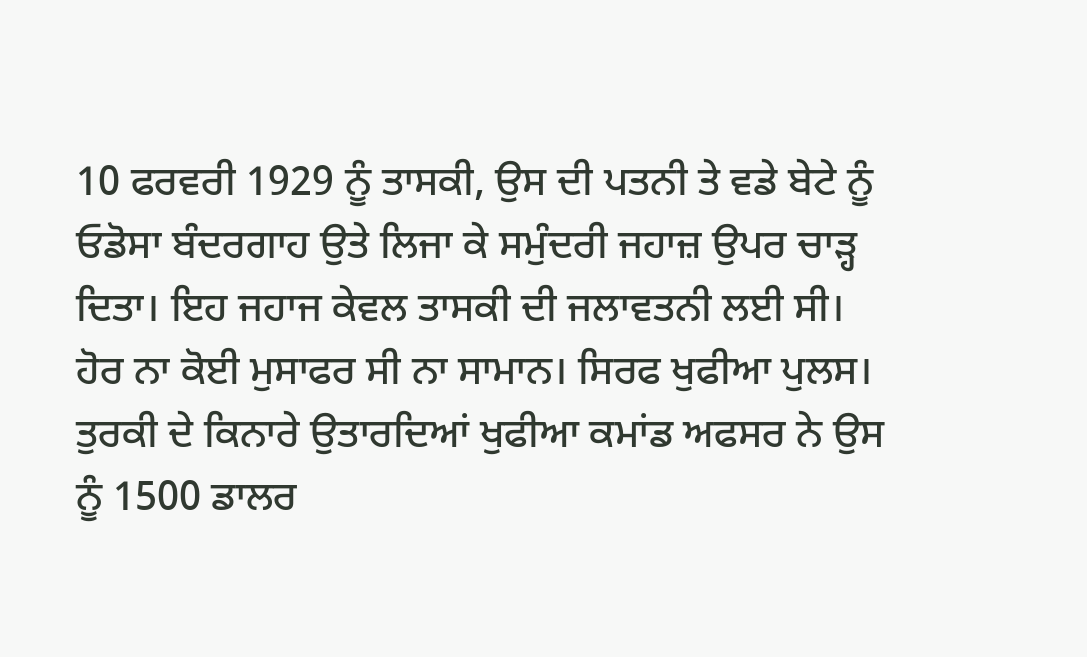10 ਫਰਵਰੀ 1929 ਨੂੰ ਤਾਸਕੀ, ਉਸ ਦੀ ਪਤਨੀ ਤੇ ਵਡੇ ਬੇਟੇ ਨੂੰ ਓਡੋਸਾ ਬੰਦਰਗਾਹ ਉਤੇ ਲਿਜਾ ਕੇ ਸਮੁੰਦਰੀ ਜਹਾਜ਼ ਉਪਰ ਚਾੜ੍ਹ ਦਿਤਾ। ਇਹ ਜਹਾਜ ਕੇਵਲ ਤਾਸਕੀ ਦੀ ਜਲਾਵਤਨੀ ਲਈ ਸੀ। ਹੋਰ ਨਾ ਕੋਈ ਮੁਸਾਫਰ ਸੀ ਨਾ ਸਾਮਾਨ। ਸਿਰਫ ਖੁਫੀਆ ਪੁਲਸ।
ਤੁਰਕੀ ਦੇ ਕਿਨਾਰੇ ਉਤਾਰਦਿਆਂ ਖੁਫੀਆ ਕਮਾਂਡ ਅਫਸਰ ਨੇ ਉਸ ਨੂੰ 1500 ਡਾਲਰ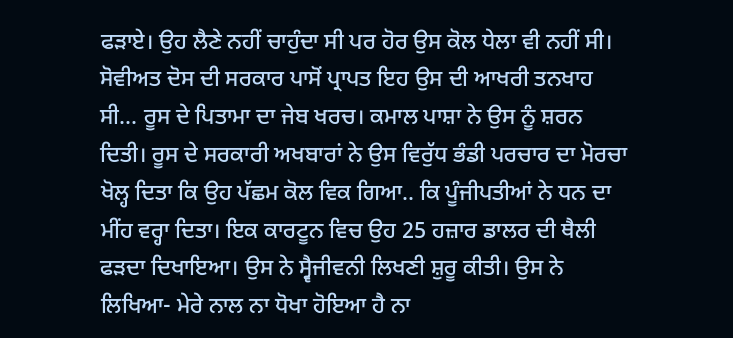ਫੜਾਏ। ਉਹ ਲੈਣੇ ਨਹੀਂ ਚਾਹੁੰਦਾ ਸੀ ਪਰ ਹੋਰ ਉਸ ਕੋਲ ਧੇਲਾ ਵੀ ਨਹੀਂ ਸੀ। ਸੋਵੀਅਤ ਦੋਸ ਦੀ ਸਰਕਾਰ ਪਾਸੋਂ ਪ੍ਰਾਪਤ ਇਹ ਉਸ ਦੀ ਆਖਰੀ ਤਨਖਾਹ ਸੀ... ਰੂਸ ਦੇ ਪਿਤਾਮਾ ਦਾ ਜੇਬ ਖਰਚ। ਕਮਾਲ ਪਾਸ਼ਾ ਨੇ ਉਸ ਨੂੰ ਸ਼ਰਨ ਦਿਤੀ। ਰੂਸ ਦੇ ਸਰਕਾਰੀ ਅਖਬਾਰਾਂ ਨੇ ਉਸ ਵਿਰੁੱਧ ਭੰਡੀ ਪਰਚਾਰ ਦਾ ਮੋਰਚਾ ਖੋਲ੍ਹ ਦਿਤਾ ਕਿ ਉਹ ਪੱਛਮ ਕੋਲ ਵਿਕ ਗਿਆ.. ਕਿ ਪੂੰਜੀਪਤੀਆਂ ਨੇ ਧਨ ਦਾ ਮੀਂਹ ਵਰ੍ਹਾ ਦਿਤਾ। ਇਕ ਕਾਰਟੂਨ ਵਿਚ ਉਹ 25 ਹਜ਼ਾਰ ਡਾਲਰ ਦੀ ਥੈਲੀ ਫੜਦਾ ਦਿਖਾਇਆ। ਉਸ ਨੇ ਸ੍ਵੈਜੀਵਨੀ ਲਿਖਣੀ ਸ਼ੁਰੂ ਕੀਤੀ। ਉਸ ਨੇ ਲਿਖਿਆ- ਮੇਰੇ ਨਾਲ ਨਾ ਧੋਖਾ ਹੋਇਆ ਹੈ ਨਾ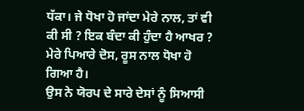ਧੱਕਾ। ਜੇ ਧੋਖਾ ਹੋ ਜਾਂਦਾ ਮੇਰੇ ਨਾਲ, ਤਾਂ ਵੀ ਕੀ ਸੀ ? ਇਕ ਬੰਦਾ ਕੀ ਹੁੰਦਾ ਹੈ ਆਖਰ ? ਮੇਰੇ ਪਿਆਰੇ ਦੋਸ, ਰੂਸ ਨਾਲ ਧੋਖਾ ਹੋ ਗਿਆ ਹੈ।
ਉਸ ਨੇ ਯੋਰਪ ਦੇ ਸਾਰੇ ਦੇਸਾਂ ਨੂੰ ਸਿਆਸੀ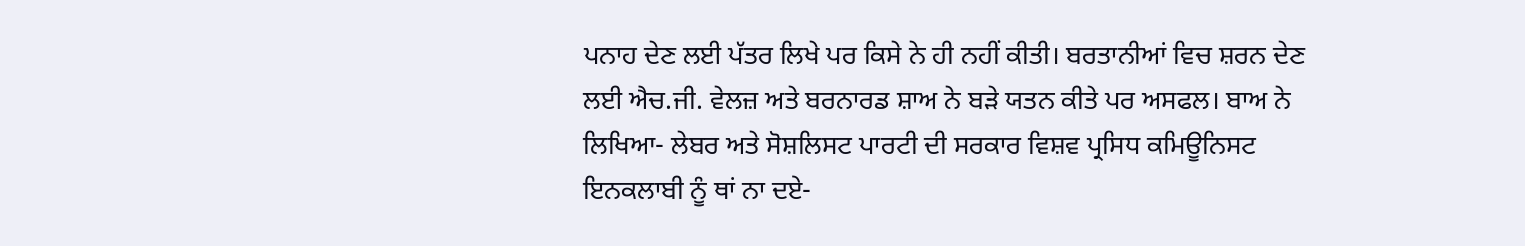ਪਨਾਹ ਦੇਣ ਲਈ ਪੱਤਰ ਲਿਖੇ ਪਰ ਕਿਸੇ ਨੇ ਹੀ ਨਹੀਂ ਕੀਤੀ। ਬਰਤਾਨੀਆਂ ਵਿਚ ਸ਼ਰਨ ਦੇਣ ਲਈ ਐਚ.ਜੀ. ਵੇਲਜ਼ ਅਤੇ ਬਰਨਾਰਡ ਸ਼ਾਅ ਨੇ ਬੜੇ ਯਤਨ ਕੀਤੇ ਪਰ ਅਸਫਲ। ਬਾਅ ਨੇ ਲਿਖਿਆ- ਲੇਬਰ ਅਤੇ ਸੋਸ਼ਲਿਸਟ ਪਾਰਟੀ ਦੀ ਸਰਕਾਰ ਵਿਸ਼ਵ ਪ੍ਰਸਿਧ ਕਮਿਊਨਿਸਟ ਇਨਕਲਾਬੀ ਨੂੰ ਥਾਂ ਨਾ ਦਏ-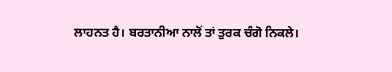ਲਾਹਨਤ ਹੈ। ਬਰਤਾਨੀਆ ਨਾਲੋਂ ਤਾਂ ਤੁਰਕ ਚੰਗੋ ਨਿਕਲੇ।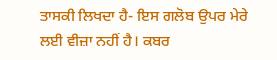ਤਾਸਕੀ ਲਿਖਦਾ ਹੈ- ਇਸ ਗਲੋਬ ਉਪਰ ਮੇਰੇ ਲਈ ਵੀਜ਼ਾ ਨਹੀਂ ਹੈ। ਕਬਰ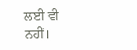ਲਈ ਵੀ ਨਹੀਂ।